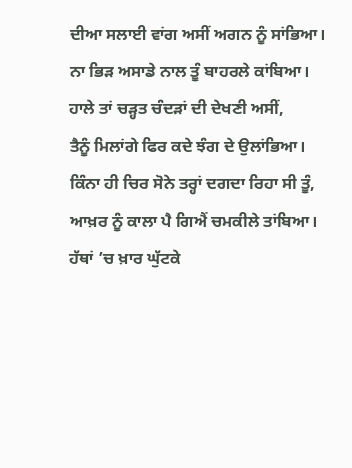ਦੀਆ ਸਲਾਈ ਵਾਂਗ ਅਸੀਂ ਅਗਨ ਨੂੰ ਸਾਂਭਿਆ।
ਨਾ ਭਿੜ ਅਸਾਡੇ ਨਾਲ ਤੂੰ ਬਾਹਰਲੇ ਕਾਂਬਿਆ।
ਹਾਲੇ ਤਾਂ ਚੜ੍ਹਤ ਚੰਦੜਾਂ ਦੀ ਦੇਖਣੀ ਅਸੀਂ,
ਤੈਨੂੰ ਮਿਲਾਂਗੇ ਫਿਰ ਕਦੇ ਝੰਗ ਦੇ ਉਲਾਂਭਿਆ।
ਕਿੰਨਾ ਹੀ ਚਿਰ ਸੋਨੇ ਤਰ੍ਹਾਂ ਦਗਦਾ ਰਿਹਾ ਸੀ ਤੂੰ,
ਆਖ਼ਰ ਨੂੰ ਕਾਲਾ ਪੈ ਗਿਐਂ ਚਮਕੀਲੇ ਤਾਂਬਿਆ।
ਹੱਥਾਂ ’ਚ ਖ਼ਾਰ ਘੁੱਟਕੇ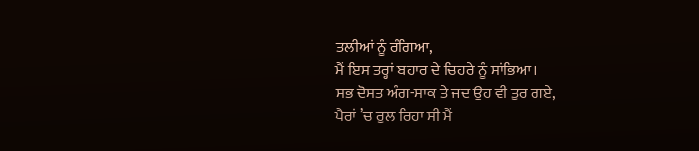ਤਲੀਆਂ ਨੂੰ ਰੰਗਿਆ,
ਮੈਂ ਇਸ ਤਰ੍ਹਾਂ ਬਹਾਰ ਦੇ ਚਿਹਰੇ ਨੂੰ ਸਾਂਭਿਆ।
ਸਭ ਦੋਸਤ ਅੰਗ-ਸਾਕ ਤੇ ਜਦ ਉਹ ਵੀ ਤੁਰ ਗਏ,
ਪੈਰਾਂ ’ਚ ਰੁਲ ਰਿਹਾ ਸੀ ਮੈਂ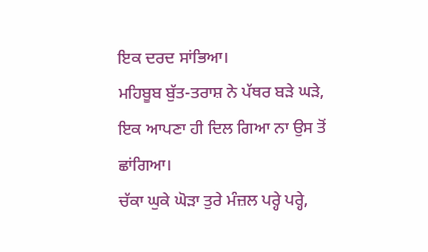ਇਕ ਦਰਦ ਸਾਂਭਿਆ।
ਮਹਿਬੂਬ ਬੁੱਤ-ਤਰਾਸ਼ ਨੇ ਪੱਥਰ ਬੜੇ ਘੜੇ,
ਇਕ ਆਪਣਾ ਹੀ ਦਿਲ ਗਿਆ ਨਾ ਉਸ ਤੋਂ ਛਾਂਗਿਆ।
ਚੱਕਾ ਘੁਕੇ ਘੋੜਾ ਤੁਰੇ ਮੰਜ਼ਲ ਪਰ੍ਹੇ ਪਰ੍ਹੇ,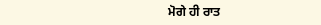ਮੋਗੇ ਹੀ ਰਾਤ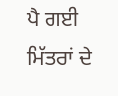ਪੈ ਗਈ ਮਿੱਤਰਾਂ ਦੇ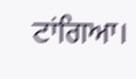ਟਾਂਗਿਆ।